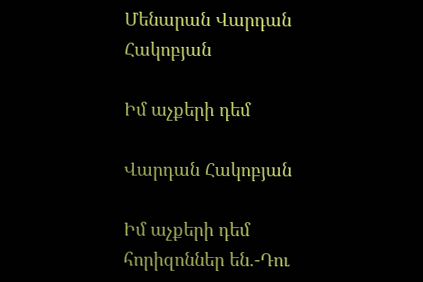Մենարան Վարդան Հակոբյան

Իմ աչքերի դեմ

Վարդան Հակոբյան

Իմ աչքերի դեմ հորիզոններ են.-Դու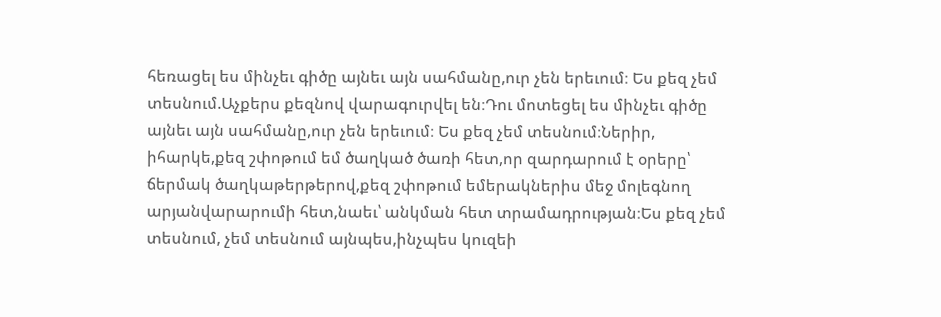հեռացել ես մինչեւ գիծը այնեւ այն սահմանը,ուր չեն երեւում։ Ես քեզ չեմ տեսնում.Աչքերս քեզնով վարագուրվել են։Դու մոտեցել ես մինչեւ գիծը այնեւ այն սահմանը,ուր չեն երեւում։ Ես քեզ չեմ տեսնում։Ներիր, իհարկե,քեզ շփոթում եմ ծաղկած ծառի հետ,որ զարդարում է օրերը՝ ճերմակ ծաղկաթերթերով,քեզ շփոթում եմերակներիս մեջ մոլեգնող արյանվարարումի հետ,նաեւ՝ անկման հետ տրամադրության։Ես քեզ չեմ տեսնում, չեմ տեսնում այնպես,ինչպես կուզեի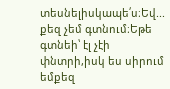տեսնելիսկապե՛ս։Եվ... քեզ չեմ գտնում։Եթե գտնեի՝ էլ չէի փնտրի,իսկ ես սիրում եմքեզ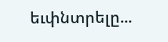եւփնտրելը...